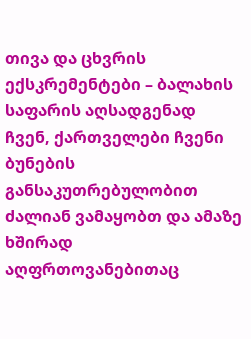თივა და ცხვრის ექსკრემენტები – ბალახის საფარის აღსადგენად
ჩვენ, ქართველები ჩვენი ბუნების განსაკუთრებულობით ძალიან ვამაყობთ და ამაზე ხშირად აღფრთოვანებითაც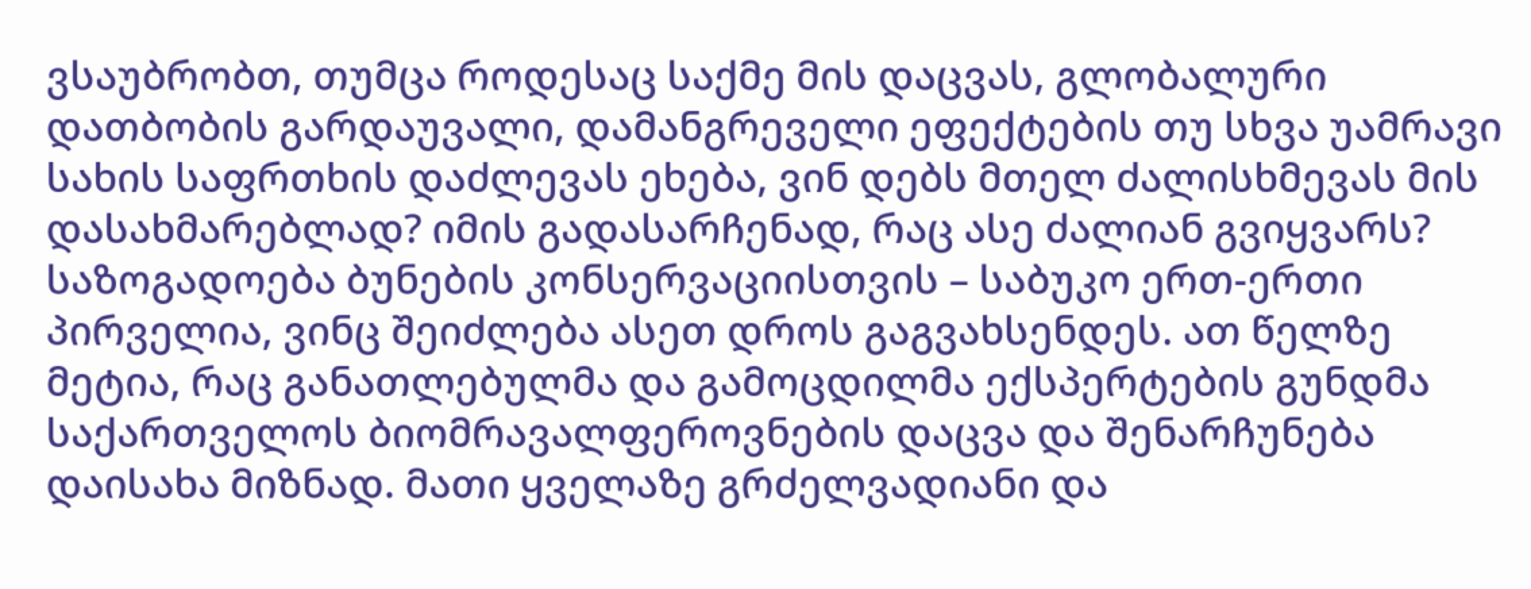ვსაუბრობთ, თუმცა როდესაც საქმე მის დაცვას, გლობალური დათბობის გარდაუვალი, დამანგრეველი ეფექტების თუ სხვა უამრავი სახის საფრთხის დაძლევას ეხება, ვინ დებს მთელ ძალისხმევას მის დასახმარებლად? იმის გადასარჩენად, რაც ასე ძალიან გვიყვარს?
საზოგადოება ბუნების კონსერვაციისთვის – საბუკო ერთ-ერთი პირველია, ვინც შეიძლება ასეთ დროს გაგვახსენდეს. ათ წელზე მეტია, რაც განათლებულმა და გამოცდილმა ექსპერტების გუნდმა საქართველოს ბიომრავალფეროვნების დაცვა და შენარჩუნება დაისახა მიზნად. მათი ყველაზე გრძელვადიანი და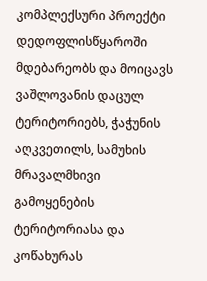კომპლექსური პროექტი დედოფლისწყაროში მდებარეობს და მოიცავს ვაშლოვანის დაცულ ტერიტორიებს, ჭაჭუნის აღკვეთილს, სამუხის მრავალმხივი გამოყენების ტერიტორიასა და კოწახურას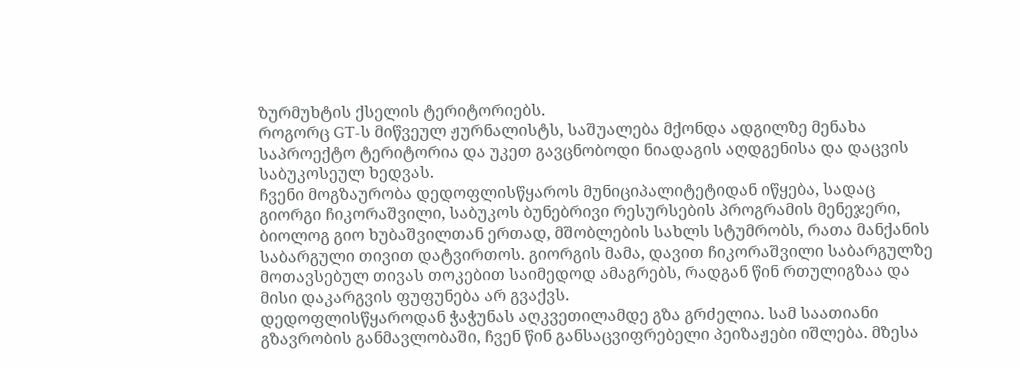ზურმუხტის ქსელის ტერიტორიებს.
როგორც GT-ს მიწვეულ ჟურნალისტს, საშუალება მქონდა ადგილზე მენახა საპროექტო ტერიტორია და უკეთ გავცნობოდი ნიადაგის აღდგენისა და დაცვის საბუკოსეულ ხედვას.
ჩვენი მოგზაურობა დედოფლისწყაროს მუნიციპალიტეტიდან იწყება, სადაც გიორგი ჩიკორაშვილი, საბუკოს ბუნებრივი რესურსების პროგრამის მენეჯერი, ბიოლოგ გიო ხუბაშვილთან ერთად, მშობლების სახლს სტუმრობს, რათა მანქანის საბარგული თივით დატვირთოს. გიორგის მამა, დავით ჩიკორაშვილი საბარგულზე მოთავსებულ თივას თოკებით საიმედოდ ამაგრებს, რადგან წინ რთულიგზაა და მისი დაკარგვის ფუფუნება არ გვაქვს.
დედოფლისწყაროდან ჭაჭუნას აღკვეთილამდე გზა გრძელია. სამ საათიანი გზავრობის განმავლობაში, ჩვენ წინ განსაცვიფრებელი პეიზაჟები იშლება. მზესა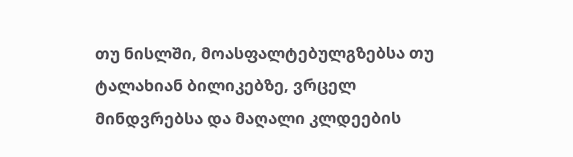თუ ნისლში, მოასფალტებულგზებსა თუ ტალახიან ბილიკებზე, ვრცელ მინდვრებსა და მაღალი კლდეების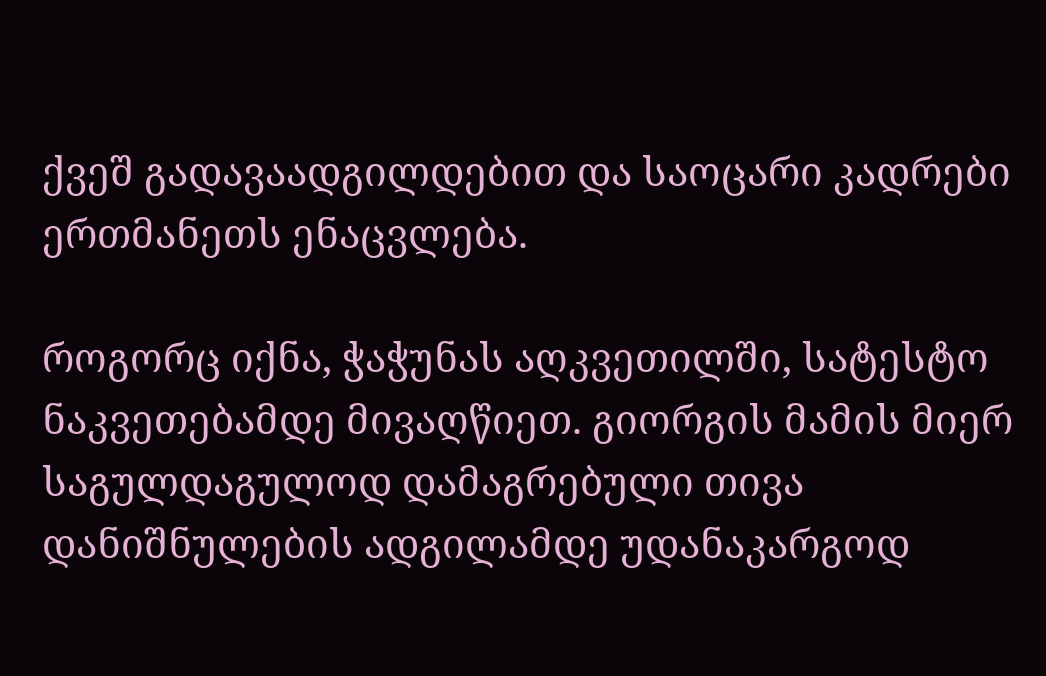ქვეშ გადავაადგილდებით და საოცარი კადრები ერთმანეთს ენაცვლება.

როგორც იქნა, ჭაჭუნას აღკვეთილში, სატესტო ნაკვეთებამდე მივაღწიეთ. გიორგის მამის მიერ საგულდაგულოდ დამაგრებული თივა დანიშნულების ადგილამდე უდანაკარგოდ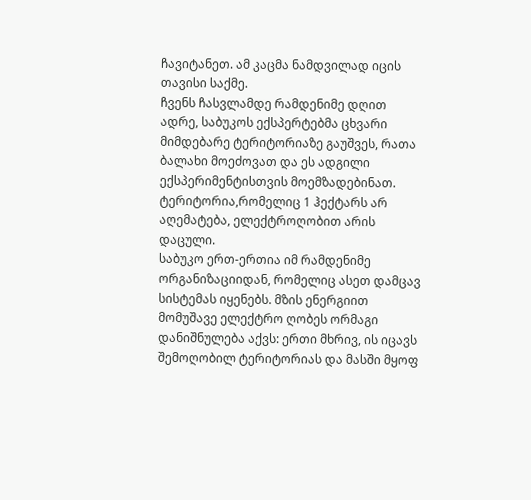ჩავიტანეთ. ამ კაცმა ნამდვილად იცის თავისი საქმე.
ჩვენს ჩასვლამდე რამდენიმე დღით ადრე, საბუკოს ექსპერტებმა ცხვარი მიმდებარე ტერიტორიაზე გაუშვეს, რათა ბალახი მოეძოვათ და ეს ადგილი ექსპერიმენტისთვის მოემზადებინათ. ტერიტორია,რომელიც 1 ჰექტარს არ აღემატება, ელექტროღობით არის დაცული.
საბუკო ერთ-ერთია იმ რამდენიმე ორგანიზაციიდან, რომელიც ასეთ დამცავ სისტემას იყენებს. მზის ენერგიით მომუშავე ელექტრო ღობეს ორმაგი დანიშნულება აქვს: ერთი მხრივ, ის იცავს შემოღობილ ტერიტორიას და მასში მყოფ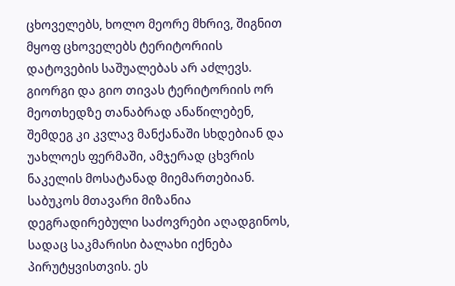ცხოველებს, ხოლო მეორე მხრივ, შიგნით მყოფ ცხოველებს ტერიტორიის დატოვების საშუალებას არ აძლევს.
გიორგი და გიო თივას ტერიტორიის ორ მეოთხედზე თანაბრად ანაწილებენ, შემდეგ კი კვლავ მანქანაში სხდებიან და უახლოეს ფერმაში, ამჯერად ცხვრის ნაკელის მოსატანად მიემართებიან.
საბუკოს მთავარი მიზანია დეგრადირებული საძოვრები აღადგინოს, სადაც საკმარისი ბალახი იქნება პირუტყვისთვის. ეს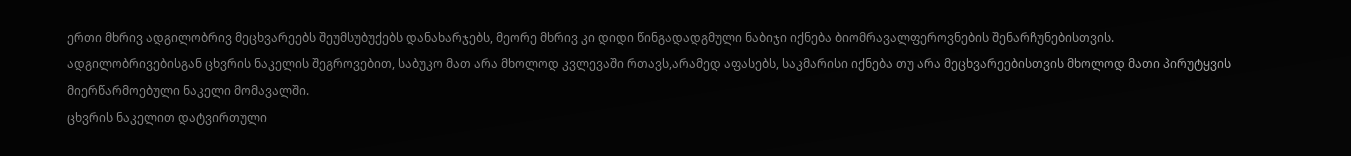ერთი მხრივ ადგილობრივ მეცხვარეებს შეუმსუბუქებს დანახარჯებს, მეორე მხრივ კი დიდი წინგადადგმული ნაბიჯი იქნება ბიომრავალფეროვნების შენარჩუნებისთვის.
ადგილობრივებისგან ცხვრის ნაკელის შეგროვებით, საბუკო მათ არა მხოლოდ კვლევაში რთავს,არამედ აფასებს, საკმარისი იქნება თუ არა მეცხვარეებისთვის მხოლოდ მათი პირუტყვის მიერწარმოებული ნაკელი მომავალში.
ცხვრის ნაკელით დატვირთული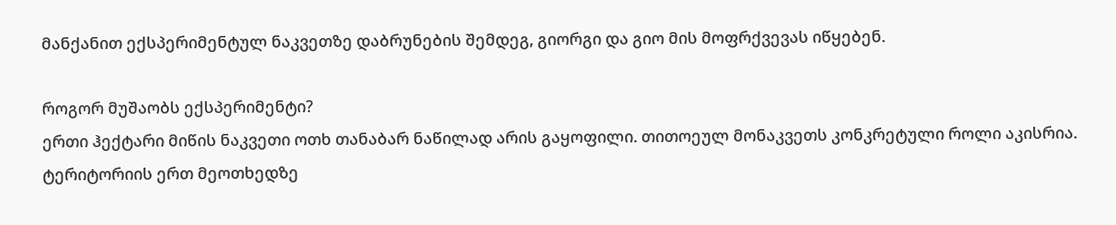მანქანით ექსპერიმენტულ ნაკვეთზე დაბრუნების შემდეგ, გიორგი და გიო მის მოფრქვევას იწყებენ.

როგორ მუშაობს ექსპერიმენტი?
ერთი ჰექტარი მიწის ნაკვეთი ოთხ თანაბარ ნაწილად არის გაყოფილი. თითოეულ მონაკვეთს კონკრეტული როლი აკისრია. ტერიტორიის ერთ მეოთხედზე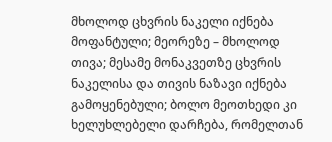მხოლოდ ცხვრის ნაკელი იქნება მოფანტული; მეორეზე – მხოლოდ თივა; მესამე მონაკვეთზე ცხვრის ნაკელისა და თივის ნაზავი იქნება გამოყენებული; ბოლო მეოთხედი კი ხელუხლებელი დარჩება, რომელთან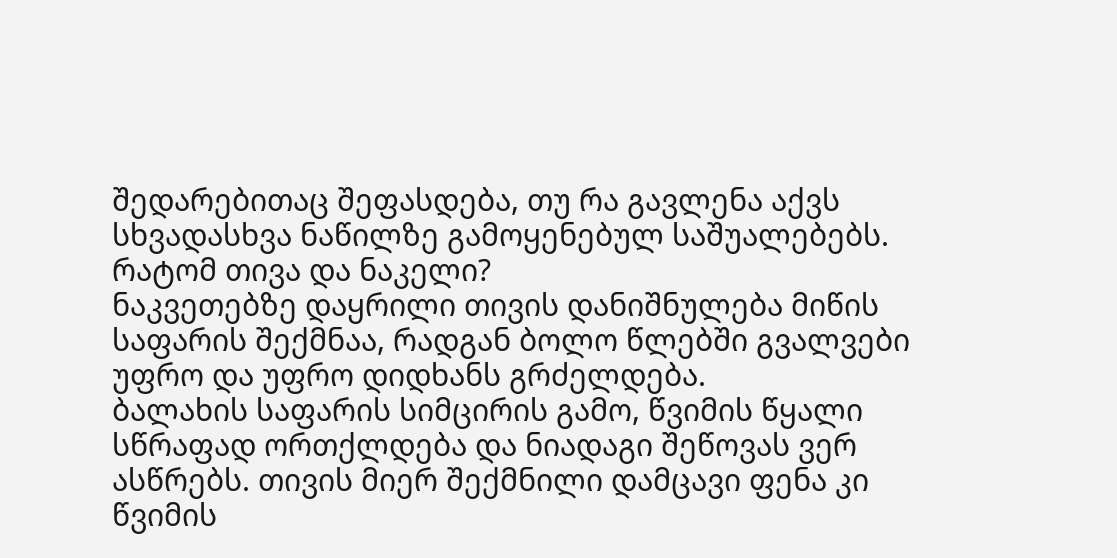შედარებითაც შეფასდება, თუ რა გავლენა აქვს სხვადასხვა ნაწილზე გამოყენებულ საშუალებებს.
რატომ თივა და ნაკელი?
ნაკვეთებზე დაყრილი თივის დანიშნულება მიწის საფარის შექმნაა, რადგან ბოლო წლებში გვალვები უფრო და უფრო დიდხანს გრძელდება.
ბალახის საფარის სიმცირის გამო, წვიმის წყალი სწრაფად ორთქლდება და ნიადაგი შეწოვას ვერ ასწრებს. თივის მიერ შექმნილი დამცავი ფენა კი წვიმის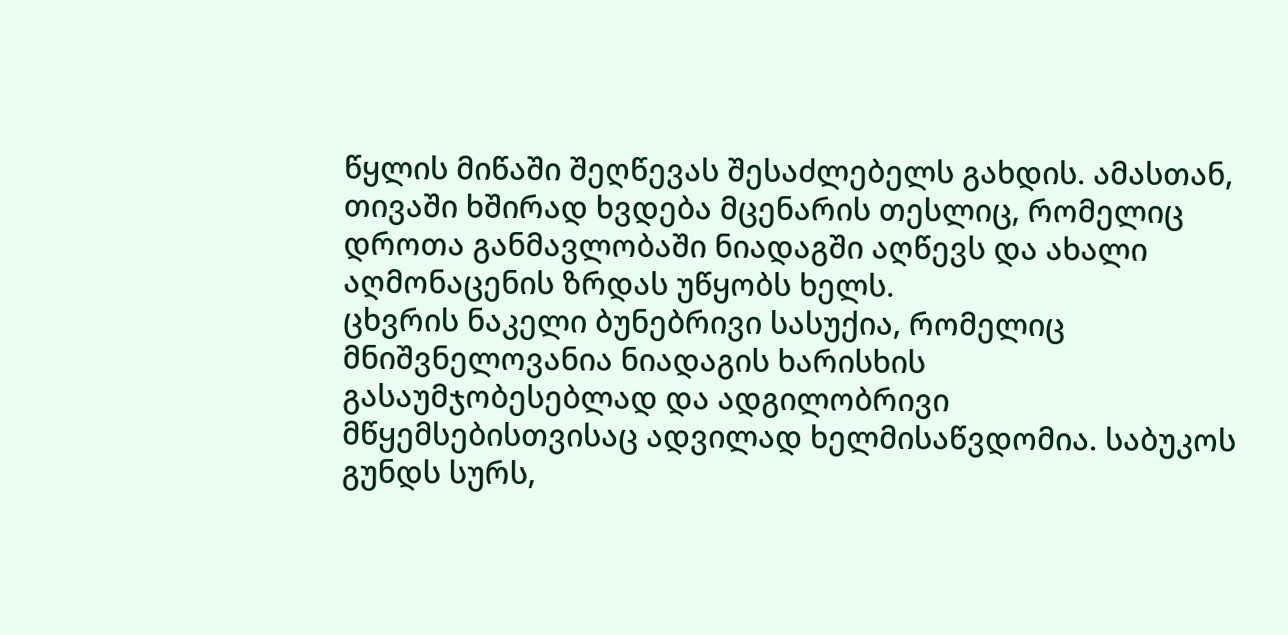წყლის მიწაში შეღწევას შესაძლებელს გახდის. ამასთან, თივაში ხშირად ხვდება მცენარის თესლიც, რომელიც დროთა განმავლობაში ნიადაგში აღწევს და ახალი აღმონაცენის ზრდას უწყობს ხელს.
ცხვრის ნაკელი ბუნებრივი სასუქია, რომელიც მნიშვნელოვანია ნიადაგის ხარისხის გასაუმჯობესებლად და ადგილობრივი მწყემსებისთვისაც ადვილად ხელმისაწვდომია. საბუკოს გუნდს სურს,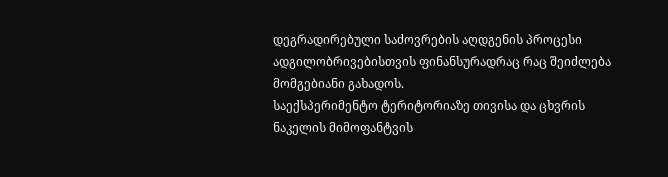დეგრადირებული საძოვრების აღდგენის პროცესი ადგილობრივებისთვის ფინანსურადრაც რაც შეიძლება მომგებიანი გახადოს.
საექსპერიმენტო ტერიტორიაზე თივისა და ცხვრის ნაკელის მიმოფანტვის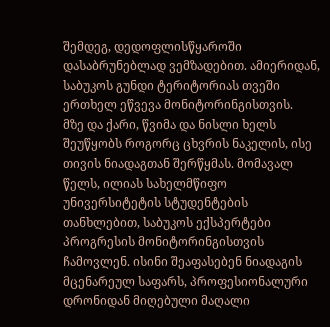შემდეგ, დედოფლისწყაროში დასაბრუნებლად ვემზადებით. ამიერიდან, საბუკოს გუნდი ტერიტორიას თვეში ერთხელ ეწვევა მონიტორინგისთვის.
მზე და ქარი, წვიმა და ნისლი ხელს შეუწყობს როგორც ცხვრის ნაკელის, ისე თივის ნიადაგთან შერწყმას. მომავალ წელს, ილიას სახელმწიფო უნივერსიტეტის სტუდენტების თანხლებით, საბუკოს ექსპერტები პროგრესის მონიტორინგისთვის ჩამოვლენ. ისინი შეაფასებენ ნიადაგის მცენარეულ საფარს, პროფესიონალური დრონიდან მიღებული მაღალი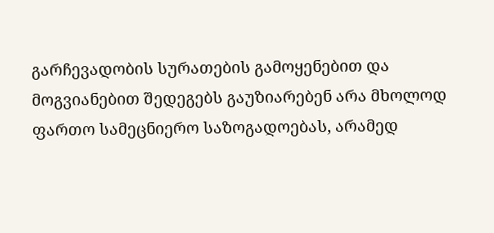გარჩევადობის სურათების გამოყენებით და მოგვიანებით შედეგებს გაუზიარებენ არა მხოლოდ ფართო სამეცნიერო საზოგადოებას, არამედ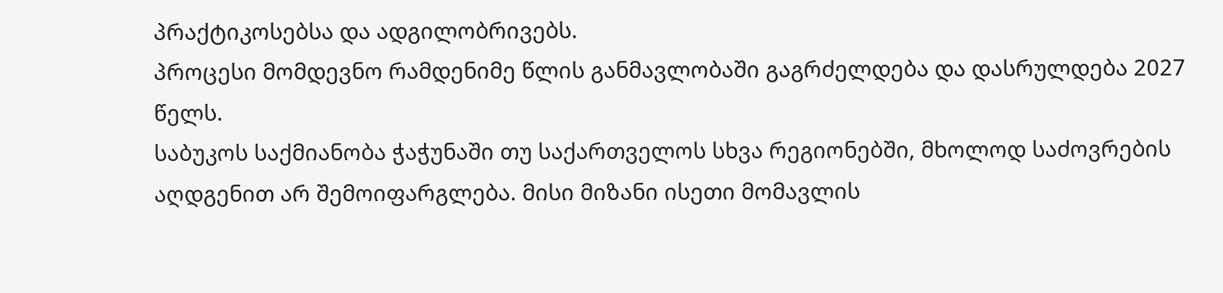პრაქტიკოსებსა და ადგილობრივებს.
პროცესი მომდევნო რამდენიმე წლის განმავლობაში გაგრძელდება და დასრულდება 2027 წელს.
საბუკოს საქმიანობა ჭაჭუნაში თუ საქართველოს სხვა რეგიონებში, მხოლოდ საძოვრების აღდგენით არ შემოიფარგლება. მისი მიზანი ისეთი მომავლის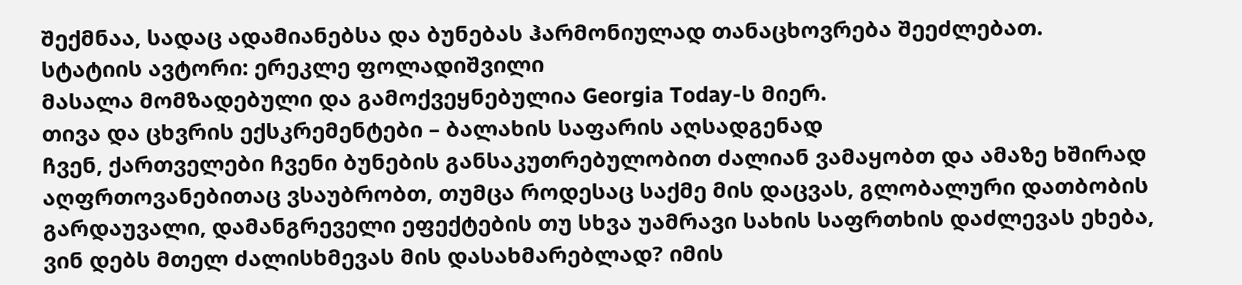შექმნაა, სადაც ადამიანებსა და ბუნებას ჰარმონიულად თანაცხოვრება შეეძლებათ.
სტატიის ავტორი: ერეკლე ფოლადიშვილი
მასალა მომზადებული და გამოქვეყნებულია Georgia Today-ს მიერ.
თივა და ცხვრის ექსკრემენტები – ბალახის საფარის აღსადგენად
ჩვენ, ქართველები ჩვენი ბუნების განსაკუთრებულობით ძალიან ვამაყობთ და ამაზე ხშირად აღფრთოვანებითაც ვსაუბრობთ, თუმცა როდესაც საქმე მის დაცვას, გლობალური დათბობის გარდაუვალი, დამანგრეველი ეფექტების თუ სხვა უამრავი სახის საფრთხის დაძლევას ეხება, ვინ დებს მთელ ძალისხმევას მის დასახმარებლად? იმის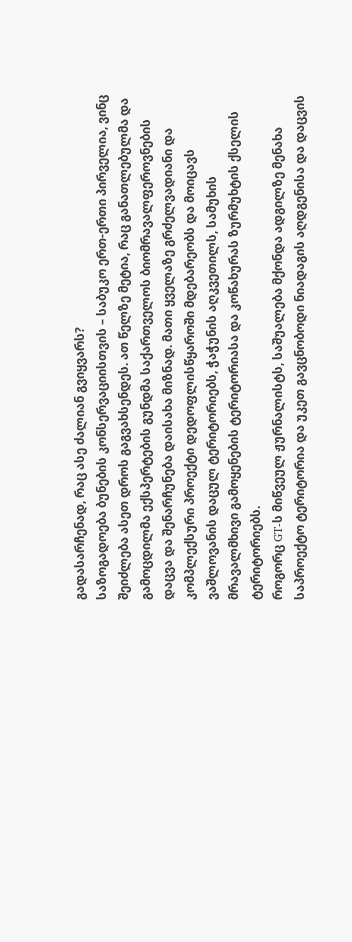გადასარჩენად, რაც ასე ძალიან გვიყვარს?
საზოგადოება ბუნების კონსერვაციისთვის – საბუკო ერთ-ერთი პირველია, ვინც შეიძლება ასეთ დროს გაგვახსენდეს. ათ წელზე მეტია, რაც განათლებულმა და გამოცდილმა ექსპერტების გუნდმა საქართველოს ბიომრავალფეროვნების დაცვა და შენარჩუნება დაისახა მიზნად. მათი ყველაზე გრძელვადიანი და კომპლექსური პროექტი დედოფლისწყაროში მდებარეობს და მოიცავს ვაშლოვანის დაცულ ტერიტორიებს, ჭაჭუნის აღკვეთილს, სამუხის მრავალმხივი გამოყენების ტერიტორიასა და კოწახურას ზურმუხტის ქსელის ტერიტორიებს.
როგორც GT-ს მიწვეულ ჟურნალისტს, საშუალება მქონდა ადგილზე მენახა საპროექტო ტერიტორია და უკეთ გავცნობოდი ნიადაგის აღდგენისა და დაცვის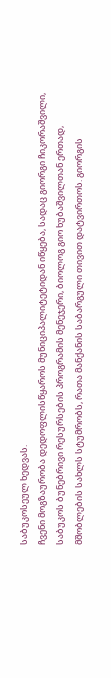საბუკოსეულ ხედვას.
ჩვენი მოგზაურობა დედოფლისწყაროს მუნიციპალიტეტიდან იწყება, სადაც გიორგი ჩიკორაშვილი, საბუკოს ბუნებრივი რესურსების პროგრამის მენეჯერი, ბიოლოგ გიო ხუბაშვილთან ერთად, მშობლების სახლს სტუმრობს, რათა მანქანის საბარგული თივით დატვირთოს. გიორგის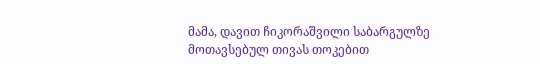მამა, დავით ჩიკორაშვილი საბარგულზე მოთავსებულ თივას თოკებით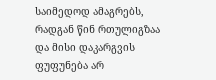საიმედოდ ამაგრებს, რადგან წინ რთულიგზაა და მისი დაკარგვის ფუფუნება არ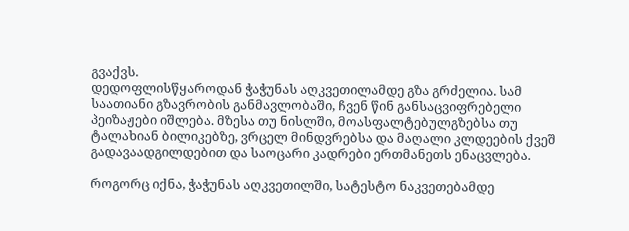გვაქვს.
დედოფლისწყაროდან ჭაჭუნას აღკვეთილამდე გზა გრძელია. სამ საათიანი გზავრობის განმავლობაში, ჩვენ წინ განსაცვიფრებელი პეიზაჟები იშლება. მზესა თუ ნისლში, მოასფალტებულგზებსა თუ ტალახიან ბილიკებზე, ვრცელ მინდვრებსა და მაღალი კლდეების ქვეშ გადავაადგილდებით და საოცარი კადრები ერთმანეთს ენაცვლება.

როგორც იქნა, ჭაჭუნას აღკვეთილში, სატესტო ნაკვეთებამდე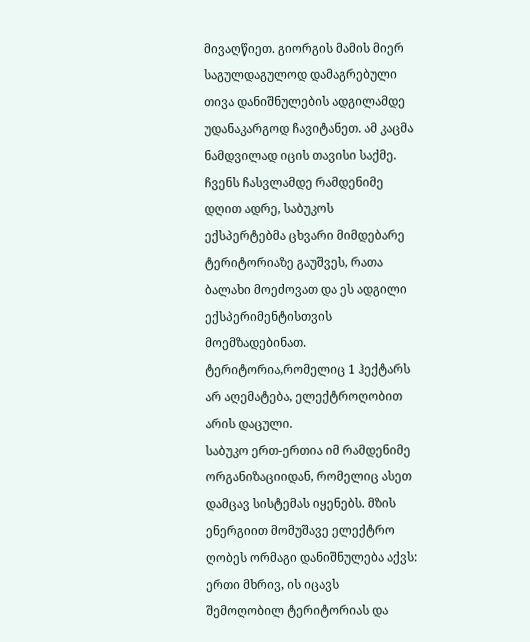მივაღწიეთ. გიორგის მამის მიერ საგულდაგულოდ დამაგრებული თივა დანიშნულების ადგილამდე უდანაკარგოდ ჩავიტანეთ. ამ კაცმა ნამდვილად იცის თავისი საქმე.
ჩვენს ჩასვლამდე რამდენიმე დღით ადრე, საბუკოს ექსპერტებმა ცხვარი მიმდებარე ტერიტორიაზე გაუშვეს, რათა ბალახი მოეძოვათ და ეს ადგილი ექსპერიმენტისთვის მოემზადებინათ. ტერიტორია,რომელიც 1 ჰექტარს არ აღემატება, ელექტროღობით არის დაცული.
საბუკო ერთ-ერთია იმ რამდენიმე ორგანიზაციიდან, რომელიც ასეთ დამცავ სისტემას იყენებს. მზის ენერგიით მომუშავე ელექტრო ღობეს ორმაგი დანიშნულება აქვს: ერთი მხრივ, ის იცავს შემოღობილ ტერიტორიას და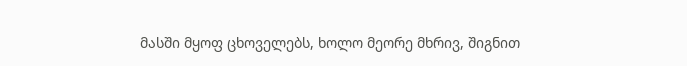მასში მყოფ ცხოველებს, ხოლო მეორე მხრივ, შიგნით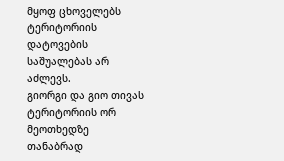მყოფ ცხოველებს ტერიტორიის დატოვების საშუალებას არ აძლევს.
გიორგი და გიო თივას ტერიტორიის ორ მეოთხედზე თანაბრად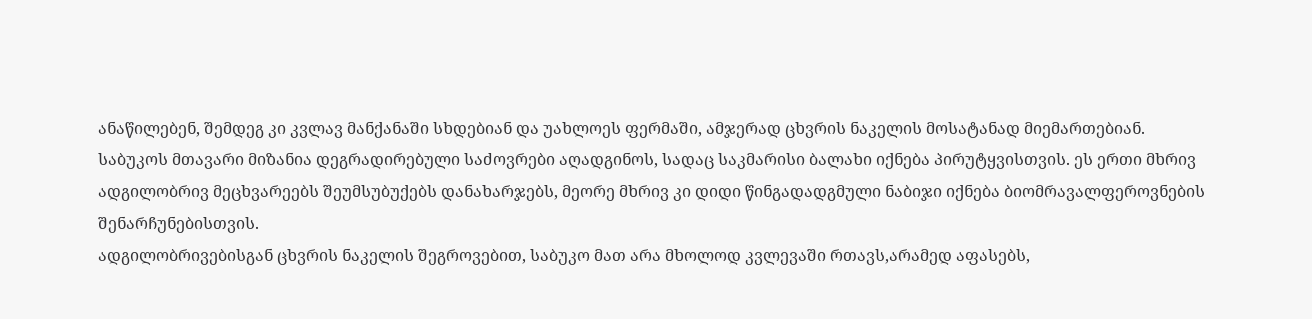ანაწილებენ, შემდეგ კი კვლავ მანქანაში სხდებიან და უახლოეს ფერმაში, ამჯერად ცხვრის ნაკელის მოსატანად მიემართებიან.
საბუკოს მთავარი მიზანია დეგრადირებული საძოვრები აღადგინოს, სადაც საკმარისი ბალახი იქნება პირუტყვისთვის. ეს ერთი მხრივ ადგილობრივ მეცხვარეებს შეუმსუბუქებს დანახარჯებს, მეორე მხრივ კი დიდი წინგადადგმული ნაბიჯი იქნება ბიომრავალფეროვნების შენარჩუნებისთვის.
ადგილობრივებისგან ცხვრის ნაკელის შეგროვებით, საბუკო მათ არა მხოლოდ კვლევაში რთავს,არამედ აფასებს,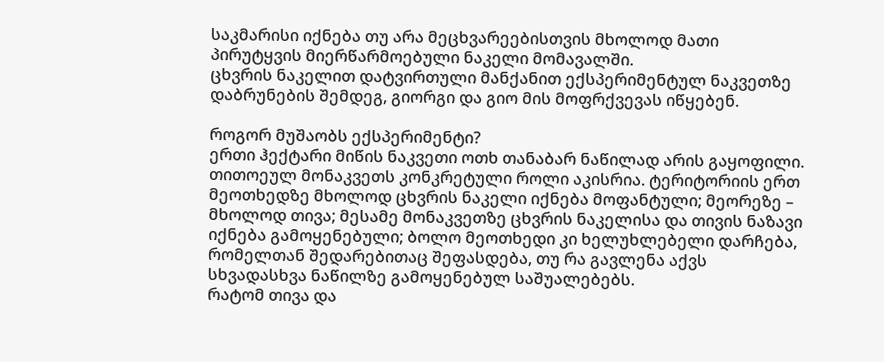საკმარისი იქნება თუ არა მეცხვარეებისთვის მხოლოდ მათი პირუტყვის მიერწარმოებული ნაკელი მომავალში.
ცხვრის ნაკელით დატვირთული მანქანით ექსპერიმენტულ ნაკვეთზე დაბრუნების შემდეგ, გიორგი და გიო მის მოფრქვევას იწყებენ.

როგორ მუშაობს ექსპერიმენტი?
ერთი ჰექტარი მიწის ნაკვეთი ოთხ თანაბარ ნაწილად არის გაყოფილი. თითოეულ მონაკვეთს კონკრეტული როლი აკისრია. ტერიტორიის ერთ მეოთხედზე მხოლოდ ცხვრის ნაკელი იქნება მოფანტული; მეორეზე – მხოლოდ თივა; მესამე მონაკვეთზე ცხვრის ნაკელისა და თივის ნაზავი იქნება გამოყენებული; ბოლო მეოთხედი კი ხელუხლებელი დარჩება, რომელთან შედარებითაც შეფასდება, თუ რა გავლენა აქვს სხვადასხვა ნაწილზე გამოყენებულ საშუალებებს.
რატომ თივა და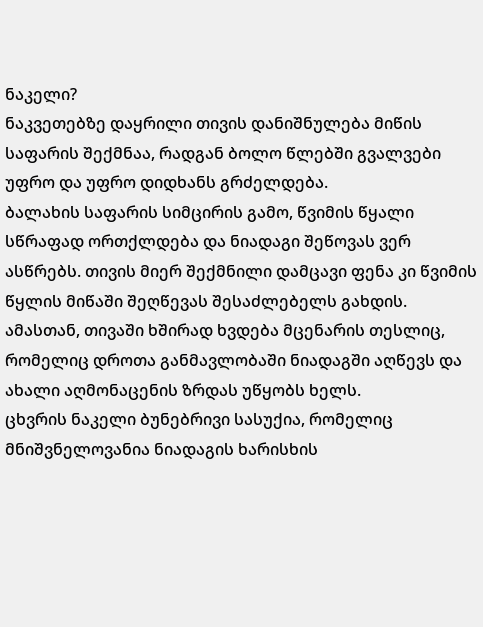ნაკელი?
ნაკვეთებზე დაყრილი თივის დანიშნულება მიწის საფარის შექმნაა, რადგან ბოლო წლებში გვალვები უფრო და უფრო დიდხანს გრძელდება.
ბალახის საფარის სიმცირის გამო, წვიმის წყალი სწრაფად ორთქლდება და ნიადაგი შეწოვას ვერ ასწრებს. თივის მიერ შექმნილი დამცავი ფენა კი წვიმის წყლის მიწაში შეღწევას შესაძლებელს გახდის. ამასთან, თივაში ხშირად ხვდება მცენარის თესლიც, რომელიც დროთა განმავლობაში ნიადაგში აღწევს და ახალი აღმონაცენის ზრდას უწყობს ხელს.
ცხვრის ნაკელი ბუნებრივი სასუქია, რომელიც მნიშვნელოვანია ნიადაგის ხარისხის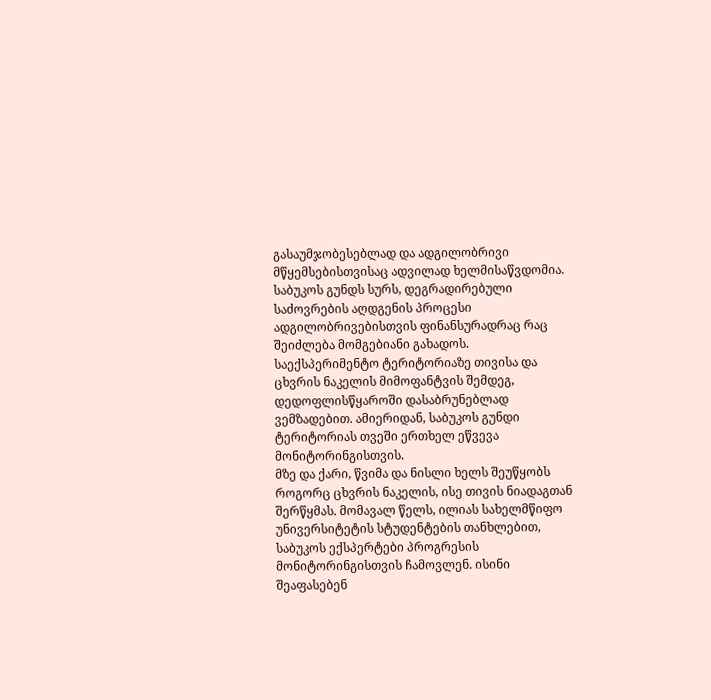გასაუმჯობესებლად და ადგილობრივი მწყემსებისთვისაც ადვილად ხელმისაწვდომია. საბუკოს გუნდს სურს, დეგრადირებული საძოვრების აღდგენის პროცესი ადგილობრივებისთვის ფინანსურადრაც რაც შეიძლება მომგებიანი გახადოს.
საექსპერიმენტო ტერიტორიაზე თივისა და ცხვრის ნაკელის მიმოფანტვის შემდეგ, დედოფლისწყაროში დასაბრუნებლად ვემზადებით. ამიერიდან, საბუკოს გუნდი ტერიტორიას თვეში ერთხელ ეწვევა მონიტორინგისთვის.
მზე და ქარი, წვიმა და ნისლი ხელს შეუწყობს როგორც ცხვრის ნაკელის, ისე თივის ნიადაგთან შერწყმას. მომავალ წელს, ილიას სახელმწიფო უნივერსიტეტის სტუდენტების თანხლებით, საბუკოს ექსპერტები პროგრესის მონიტორინგისთვის ჩამოვლენ. ისინი შეაფასებენ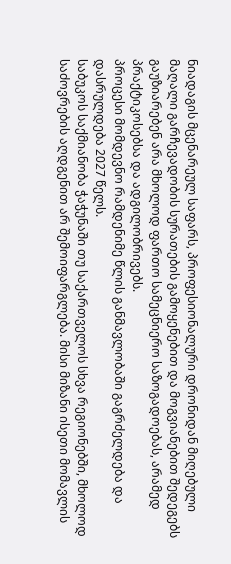ნიადაგის მცენარეულ საფარს, პროფესიონალური დრონიდან მიღებული მაღალი გარჩევადობის სურათების გამოყენებით და მოგვიანებით შედეგებს გაუზიარებენ არა მხოლოდ ფართო სამეცნიერო საზოგადოებას, არამედ პრაქტიკოსებსა და ადგილობრივებს.
პროცესი მომდევნო რამდენიმე წლის განმავლობაში გაგრძელდება და დასრულდება 2027 წელს.
საბუკოს საქმიანობა ჭაჭუნაში თუ საქართველოს სხვა რეგიონებში, მხოლოდ საძოვრების აღდგენით არ შემოიფარგლება. მისი მიზანი ისეთი მომავლის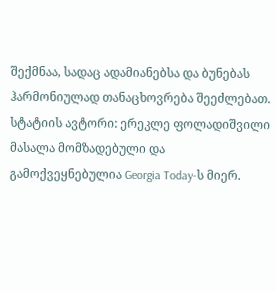შექმნაა, სადაც ადამიანებსა და ბუნებას ჰარმონიულად თანაცხოვრება შეეძლებათ.
სტატიის ავტორი: ერეკლე ფოლადიშვილი
მასალა მომზადებული და გამოქვეყნებულია Georgia Today-ს მიერ.